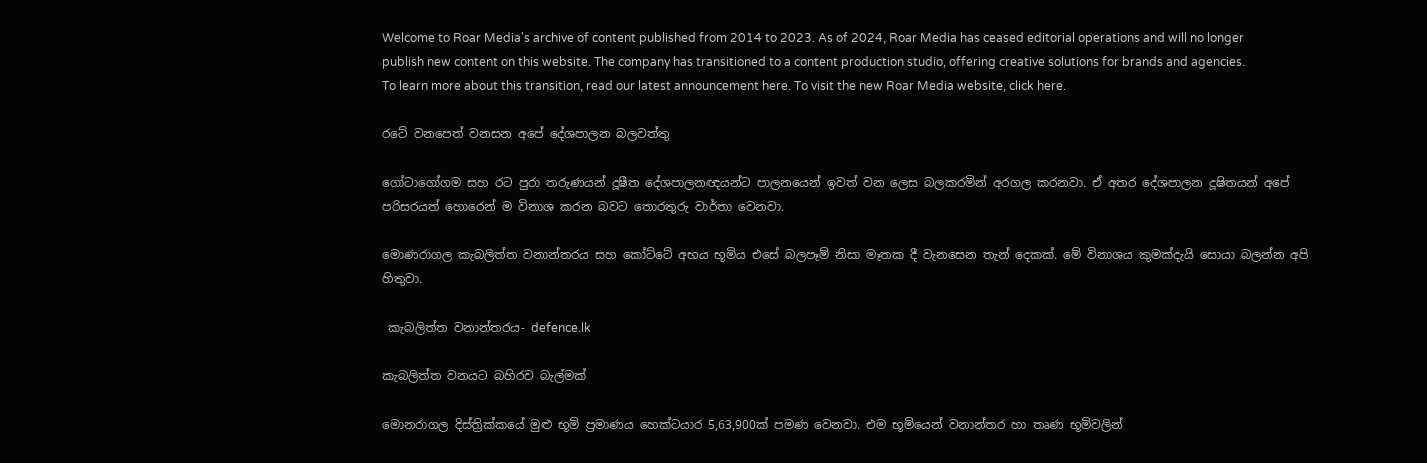Welcome to Roar Media's archive of content published from 2014 to 2023. As of 2024, Roar Media has ceased editorial operations and will no longer publish new content on this website. The company has transitioned to a content production studio, offering creative solutions for brands and agencies.
To learn more about this transition, read our latest announcement here. To visit the new Roar Media website, click here.

රටේ වනපෙත් වනසන අපේ දේශපාලන බලවත්තු

ගෝටාගෝගම සහ රට පුරා තරුණයන් දූෂීත දේශපාලනඥයන්ට පාලනයෙන් ඉවත් වන ලෙස බලකරමින් අරගල කරනවා. ඒ අතර දේශපාලන දූෂිතයන් අපේ පරිසරයත් හොරෙන් ම විනාශ කරන බවට තොරතුරු වාර්තා වෙනවා.

මොණරාගල කැබලිත්ත වනාන්තරය සහ කෝට්ටේ අභය භූමිය එසේ බලපෑම් නිසා මෑතක දී වැනසෙන තැන් දෙකක්. මේ විනාශය කුමක්දැයි සොයා බලන්න අපි හිතුවා.

 කැබලිත්ත වනාන්තරය- defence.lk

කැබලිත්ත වනයට බහිරව බැල්මක්

මොනරාගල දිස්ත්‍රික්කයේ මුළු භූමි ප්‍රමාණය හෙක්ටයාර 5,63,900ක් පමණ වෙනවා. එම භූමියෙන් වනාන්තර හා තෘණ භූමිවලින්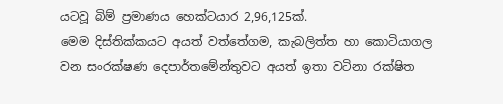යටවූ බිම් ප්‍රමාණය හෙක්ටයාර 2,96,125ක්.
මෙම දිස්තික්කයට අයත් වත්තේගම, කැබලිත්ත හා කොටියාගල වන සංරක්ෂණ දෙපාර්තමේන්තුවට අයත් ඉතා වටිනා රක්ෂිත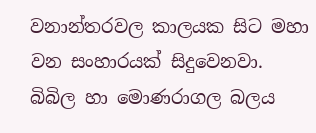වනාන්තරවල කාලයක සිට මහා වන සංහාරයක් සිදුවෙනවා. බිබිල හා මොණරාගල බලය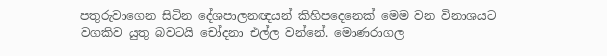පතුරුවාගෙන සිටින දේශපාලනඥයන් කිහිපදෙනෙක් මෙම වන විනාශයට වගකිව යුතු බවටයි චෝදනා එල්ල වන්නේ. මොණරාගල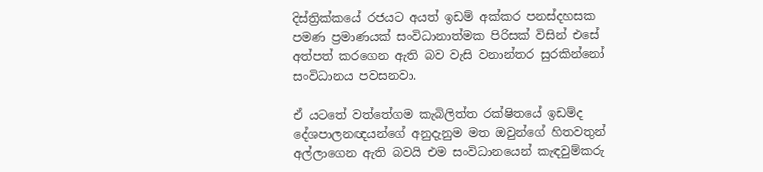දිස්ත්‍රික්කයේ රජයට අයත් ඉඩම් අක්කර පනස්දහසක පමණ ප්‍රමාණයක් සංවිධානාත්මක පිරිසක් විසින් එසේ අත්පත් කරගෙන ඇති බව වැසි වනාන්තර සුරකින්නෝ සංවිධානය පවසනවා.

ඒ යටතේ වත්තේගම කැබිලිත්ත රක්ෂිතයේ ඉඩම්ද දේශපාලනඥයන්ගේ අනුදැනුම මත ඔවුන්ගේ හිතවතුන් අල්ලාගෙන ඇති බවයි එම සංවිධානයෙන් කැඳවුම්කරු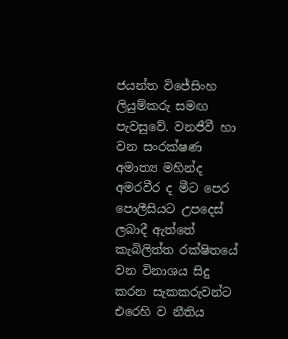ජයන්ත විජේසිංහ ලියුම්කරු සමඟ පැවසුවේ. වනජීවී හා වන සංරක්ෂණ අමාත්‍ය මහින්ද අමරවීර ද මීට පෙර පොලීසියට උපදෙස් ලබාදී ඇත්තේ කැබිලිත්ත රක්ෂිතයේ වන විනාශය සිදු කරන සැකකරුවන්ට එරෙහි ව නීතිය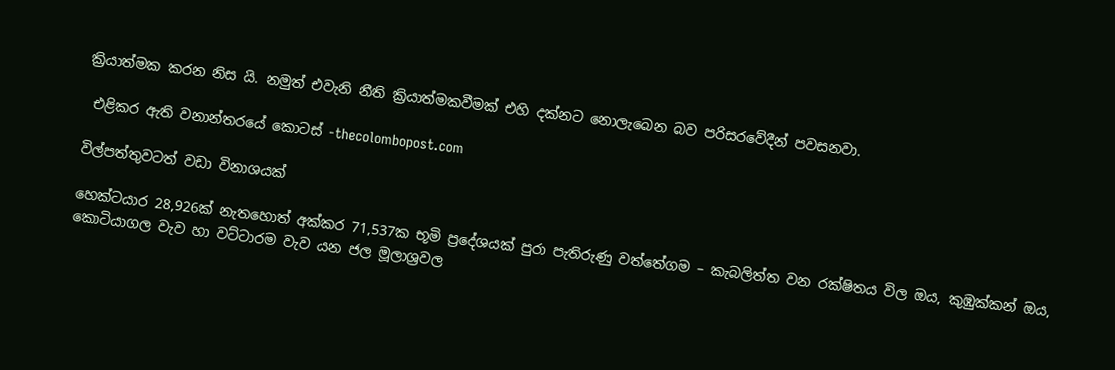ක්‍රියාත්මක කරන නිස යි. නමුත් එවැනි නීති ක්‍රියාත්මකවීමක් එහි දක්නට නොලැබෙන බව පරිසරවේදීන් පවසනවා.

 එළිකර ඇති වනාන්තරයේ කොටස් -thecolombopost.com

විල්පත්තුවටත් වඩා විනාශයක්

හෙක්ටයාර 28,926ක් නැතහොත් අක්කර 71,537ක භූමි ප්‍රදේශයක් පුරා පැතිරුණු වත්තේගම – කැබලිත්ත වන රක්ෂිතය විල ඔය, කුඹුක්කන් ඔය, කොටියාගල වැව හා වට්ටාරම වැව යන ජල මූලාශ්‍රවල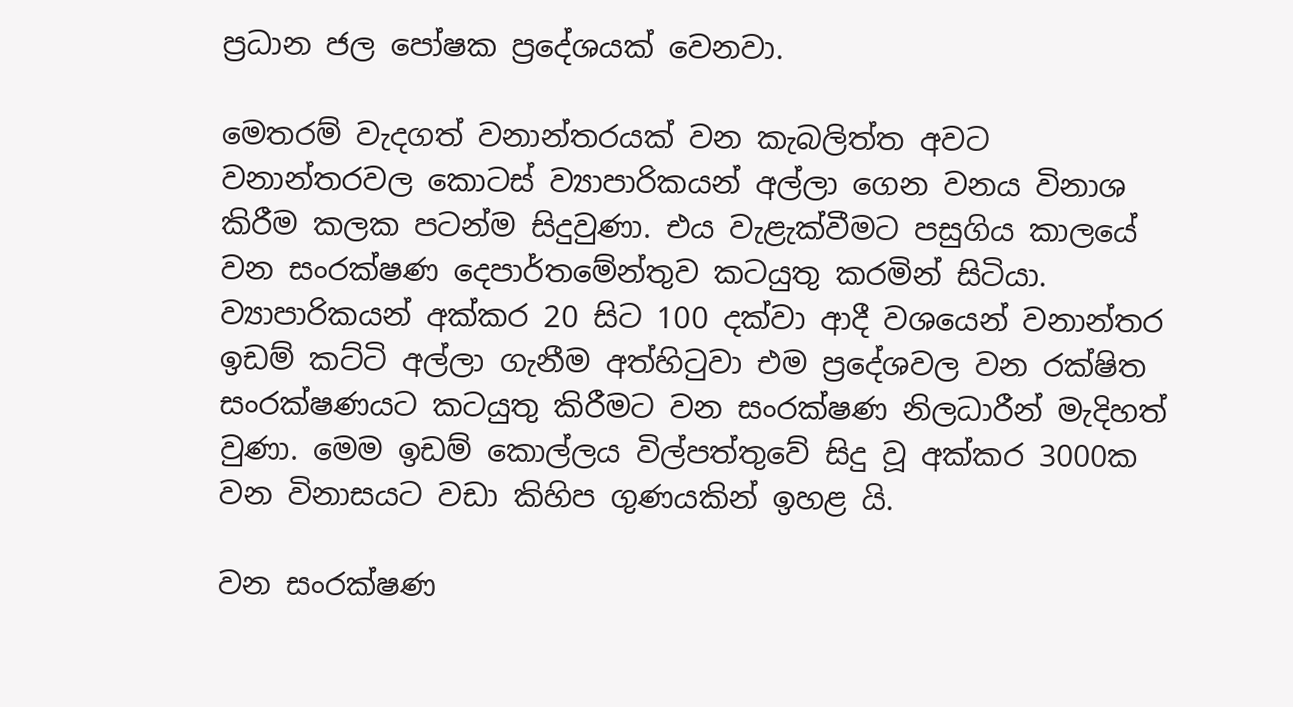ප්‍රධාන ජල පෝෂක ප්‍රදේශයක් වෙනවා.

මෙතරම් වැදගත් වනාන්තරයක් වන කැබලිත්ත අවට වනාන්තරවල කොටස් ව්‍යාපාරිකයන් අල්ලා ගෙන වනය විනාශ කිරීම කලක පටන්ම සිදුවුණා. එය වැළැක්වීමට පසුගිය කාලයේ වන සංරක්ෂණ දෙපාර්තමේන්තුව කටයුතු කරමින් සිටියා. ව්‍යාපාරිකයන් අක්කර 20 සිට 100 දක්වා ආදී වශයෙන් වනාන්තර ඉඩම් කට්ටි අල්ලා ගැනීම අත්හිටුවා එම ප්‍රදේශවල වන රක්ෂිත සංරක්ෂණයට කටයුතු කිරීමට වන සංරක්ෂණ නිලධාරීන් මැදිහත් වුණා. මෙම ඉඩම් කොල්ලය විල්පත්තුවේ සිදු වූ අක්කර 3000ක වන විනාසයට වඩා කිහිප ගුණයකින් ඉහළ යි.

වන සංරක්ෂණ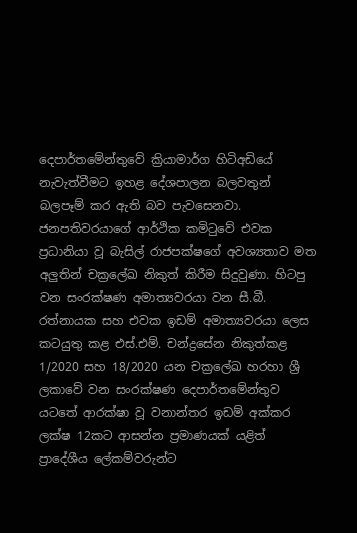දෙපාර්තමේන්තුවේ ක්‍රියාමාර්ග හිටිඅඩියේ නැවැත්වීමට ඉහළ දේශපාලන බලවතුන් බලපෑම් කර ඇති බව පැවසෙනවා. ජනපතිවරයාගේ ආර්ථික කමිටුවේ එවක ප්‍රධානියා වූ බැසිල් රාජපක්ෂගේ අවශ්‍යතාව මත අලුතින් චක්‍රලේඛ නිකුත් කිරීම සිදුවුණා. හිටපු වන සංරක්ෂණ අමාත්‍යවරයා වන සී.බී. රත්නායක සහ එවක ඉඩම් අමාත්‍යවරයා ලෙස කටයුතු කළ එස්.එම්. චන්ද්‍රසේන නිකුත්කළ 1/2020 සහ 18/2020 යන චක්‍රලේඛ හරහා ශ්‍රී ලකාවේ වන සංරක්ෂණ දෙපාර්තමේන්තුව යටතේ ආරක්ෂා වූ වනාන්තර ඉඩම් අක්කර ලක්ෂ 12කට ආසන්න ප්‍රමාණයක් යළිත් ප්‍රාදේශීය ලේකම්වරුන්ට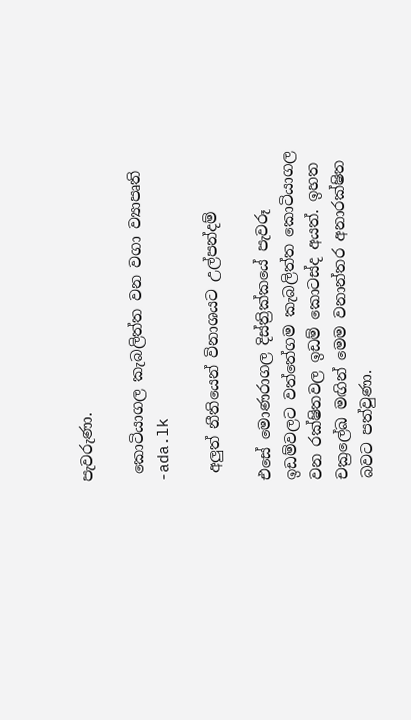පැවරුණා.

 කොටියාගල කැබලිත්ත වන වගා ව්‍යාපෘති -ada.lk

 අලුත් නීතියෙන් විනාශයට උල්පන්දම්

එසේ මොණරාගල දිස්ත්‍රික්කයේ පැවරූ ඉඩම්වලට වත්තේගම කැබලිත්ත කොටියාගල වන රක්ෂිතවල ඉඩම් කොටස්ද අයත්. ඉහත චක්‍රලේඛ මඟින් මෙම වනාන්තර අනාරක්ෂිත බවට පත්වුණා.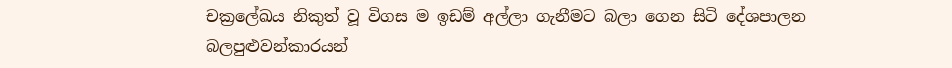චක්‍රලේඛය නිකුත් වූ විගස ම ඉඩම් අල්ලා ගැනීමට බලා ගෙන සිටි දේශපාලන බලපුළුවන්කාරයන්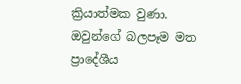ක්‍රියාත්මක වුණා. ඔවුන්ගේ බලපෑම මත ප්‍රාදේශීය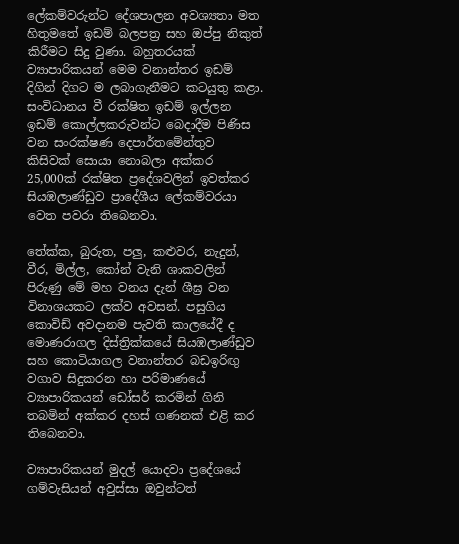ලේකම්වරුන්ට දේශපාලන අවශ්‍යතා මත හිතුමතේ ඉඩම් බලපත්‍ර සහ ඔප්පු නිකුත් කිරීමට සිදු වුණා. බහුතරයක් ව්‍යාපාරිකයන් මෙම වනාන්තර ඉඩම් දිගින් දිගට ම ලබාගැනීමට කටයුතු කළා. සංවිධානය වී රක්ෂිත ඉඩම් ඉල්ලන ඉඩම් කොල්ලකරුවන්ට බෙදාදීම පිණිස වන සංරක්ෂණ දෙපාර්තමේන්තුව කිසිවක් සොයා නොබලා අක්කර 25,000ක් රක්ෂිත ප්‍රදේශවලින් ඉවත්කර සියඹලාණ්ඩුව ප්‍රාදේශීය ලේකම්වරයා වෙත පවරා තිබෙනවා.

තේක්ක, බුරුත, පලු, කළුවර, නැදුන්, වීර, මිල්ල, කෝන් වැනි ශාකවලින් පිරුණු මේ මහ වනය දැන් ශීඝ්‍ර වන විනාශයකට ලක්ව අවසන්. පසුගිය කොවිඩ් අවදානම පැවති කාලයේදී ද මොණරාගල දිස්ත්‍රික්කයේ සියඹලාණ්ඩුව සහ කොටියාගල වනාන්තර බඩඉරිඟු වගාව සිදුකරන හා පරිමාණයේ ව්‍යාපාරිකයන් ඩෝසර් කරමින් ගිනි තබමින් අක්කර දහස් ගණනක් එළි කර තිබෙනවා.

ව්‍යාපාරිකයන් මුදල් යොදවා ප්‍රදේශයේ ගම්වැසියන් අවුස්සා ඔවුන්ටත්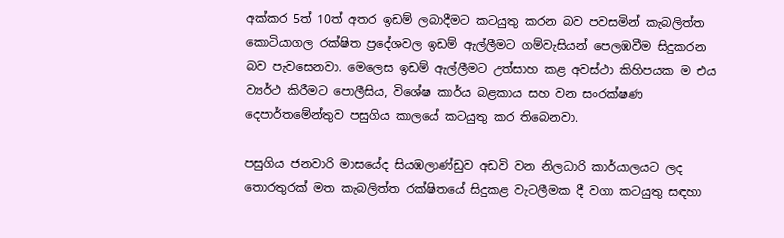අක්කර 5ත් 10ත් අතර ඉඩම් ලබාදීමට කටයුතු කරන බව පවසමින් කැබලිත්ත කොටියාගල රක්ෂිත ප්‍රදේශවල ඉඩම් ඇල්ලීමට ගම්වැසියන් පෙලඹවීම සිදුකරන බව පැවසෙනවා. මෙලෙස ඉඩම් ඇල්ලීමට උත්සාහ කළ අවස්ථා කිහිපයක ම එය ව්‍යර්ථ කිරීමට පොලීසිය, විශේෂ කාර්ය බළකාය සහ වන සංරක්ෂණ දෙපාර්තමේන්තුව පසුගිය කාලයේ කටයුතු කර තිබෙනවා.

පසුගිය ජනවාරි මාසයේද සියඹලාණ්ඩුව අඩවි වන නිලධාරි කාර්යාලයට ලද තොරතුරක් මත කැබලිත්ත රක්ෂිතයේ සිදුකළ වැටලීමක දී වගා කටයුතු සඳහා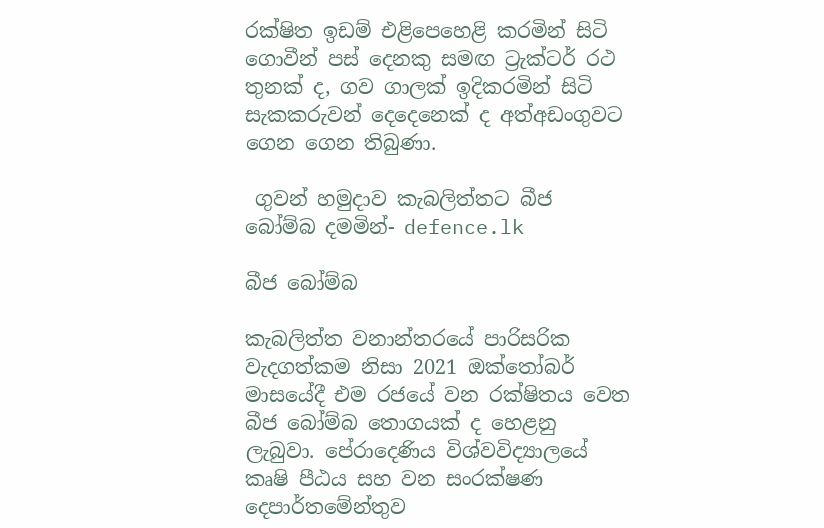රක්ෂිත ඉඩම් එළිපෙහෙළි කරමින් සිටි ගොවීන් පස් දෙනකු සමඟ ට්‍රැක්ටර් රථ තුනක් ද, ගව ගාලක් ඉදිකරමින් සිටි සැකකරුවන් දෙදෙනෙක් ද අත්අඩංගුවට ගෙන ගෙන තිබුණා.

 ගුවන් හමුදාව කැබලිත්තට බීජ බෝම්බ දමමින්- defence.lk

බීජ බෝම්බ

කැබලිත්ත වනාන්තරයේ පාරිසරික වැදගත්කම නිසා 2021 ඔක්තෝබර් මාසයේදී එම රජයේ වන රක්ෂිතය වෙත බීජ බෝම්බ තොගයක් ද හෙළනු ලැබුවා. පේරාදෙණිය විශ්වවිද්‍යාලයේ කෘෂි පීඨය සහ වන සංරක්ෂණ දෙපාර්තමේන්තුව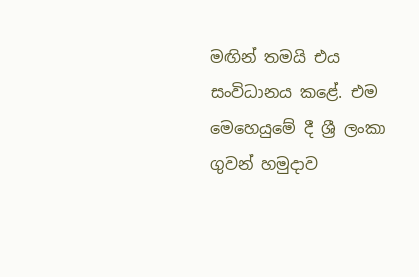මඟින් තමයි එය සංවිධානය කළේ. එම මෙහෙයුමේ දී ශ්‍රී ලංකා ගුවන් හමුදාව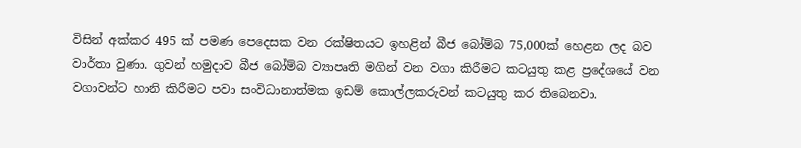විසින් අක්කර 495 ක් පමණ පෙදෙසක වන රක්ෂිතයට ඉහළින් බීජ බෝම්බ 75,000ක් හෙළන ලද බව වාර්තා වුණා. ගුවන් හමුදාව බීජ බෝම්බ ව්‍යාපෘති මගින් වන වගා කිරීමට කටයුතු කළ ප්‍රදේශයේ වන වගාවන්ට හානි කිරීමට පවා සංවිධානාත්මක ඉඩම් කොල්ලකරුවන් කටයුතු කර තිබෙනවා.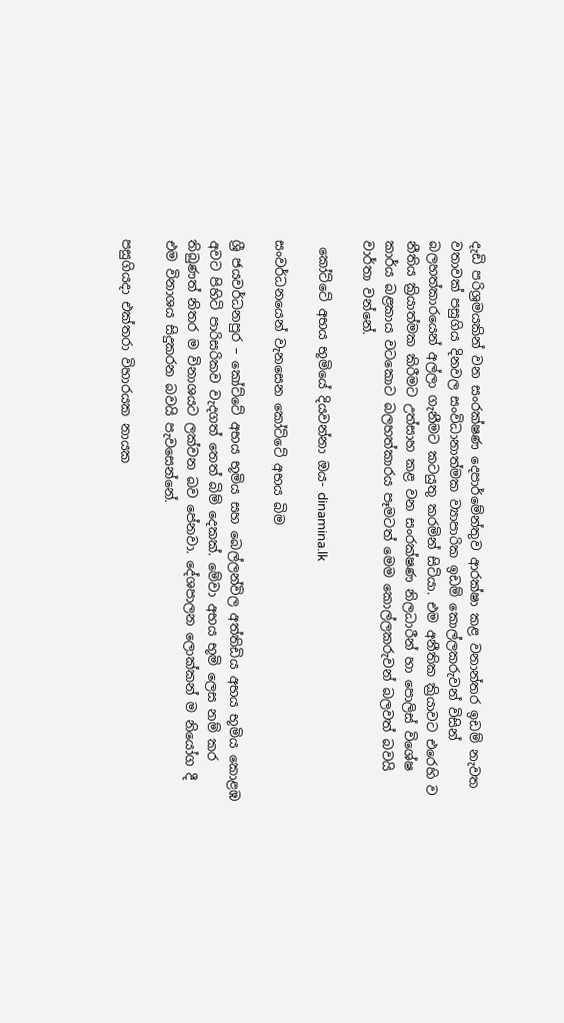දැඩි පරිශ්‍රමයකින් වන සංරක්ෂණ දෙපාර්මේන්තුව ආරක්ෂා කළ වනාන්තර ඉඩම් නැවත වතාවක් පසුගිය දිනවල සංවිධානාත්මක ව්‍යාපාරික ඉඩම් කොල්ලකරුවන් විසින් බලහත්කාරයෙන් අල්ලා ගැනීමට කටයුතු කරමින් සිටියා. එම අනීතික ක්‍රියාවට එරෙහි ව නීතිය ක්‍රියාත්මක කිරීමට උත්සාහ කළ වන සංරක්ෂණ නිලධාරීන් හා පොලිස් විශේෂ කාර්ය බළකාය වටකොට බලහත්කාරය පෑමටත් මෙම කොල්ලකරුවන් බලවත් බවයි වාර්තා වන්නේ.

 කෝට්ටේ අභය භූමියේ දියවන්නා ඔය- dinamina.lk

සංවර්ධනයෙන් වැනසෙන කෝට්ටේ අභය බිම

ශ්‍රී ජයවර්ධනපුර – කෝට්ටේ අභය භූමිය සහ බෙල්ලන්විල අත්තිඩිය අභය භූමිය කොළඹ අවට පිහිටි පාරිසරිකව වැදගත් තෙත් බිම් දෙකක්. මේවා අභය භූමි ලෙස නම් කර තිබුණත් නිතර ම විනාශයට ලක්වන බව පේනවා. දේශපාලන ලොක්කන් ම නියෝග දී එම විනාශය සිදුකරන බවයි පැවසෙන්නේ.

පසුගියදා එක්තරා විහාරයක නායක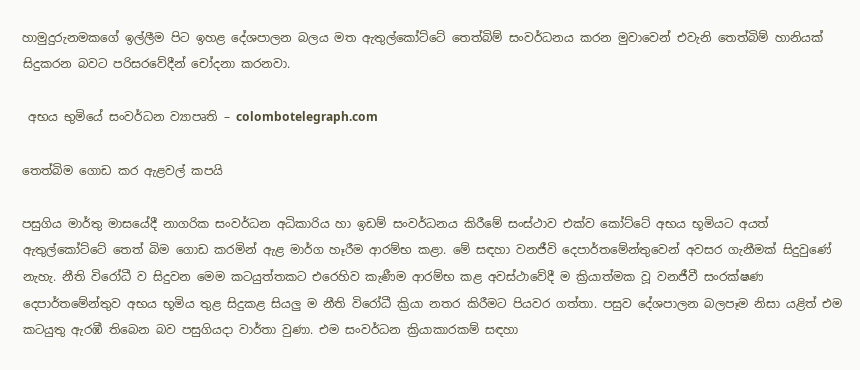හාමුදුරුනමකගේ ඉල්ලීම පිට ඉහළ දේශපාලන බලය මත ඇතුල්කෝට්ටේ තෙත්බිම් සංවර්ධනය කරන මුවාවෙන් එවැනි තෙත්බිම් හානියක් සිදුකරන බවට පරිසරවේදීන් චෝදනා කරනවා.

 අභය භුමියේ සංවර්ධන ව්‍යාපෘති – colombotelegraph.com

තෙත්බිම ගොඩ කර ඇළවල් කපයි

පසුගිය මාර්තු මාසයේදී නාගරික සංවර්ධන අධිකාරිය හා ඉඩම් සංවර්ධනය කිරීමේ සංස්ථාව එක්ව කෝට්ටේ අභය භූමියට අයත් ඇතුල්කෝට්ටේ තෙත් බිම ගොඩ කරමින් ඇළ මාර්ග හෑරීම ආරම්භ කළා. මේ සඳහා වනජීවි දෙපාර්තමේන්තුවෙන් අවසර ගැනීමක් සිදුවුණේ නැහැ. නීති විරෝධී ව සිදුවන මෙම කටයුත්තකට එරෙහිව කැණීම ආරම්භ කළ අවස්ථාවේදී ම ක්‍රියාත්මක වූ වනජීවී සංරක්ෂණ දෙපාර්තමේන්තුව අභය භූමිය තුළ සිදුකළ සියලු ම නීති විරෝධී ක්‍රියා නතර කිරීමට පියවර ගත්තා. පසුව දේශපාලන බලපෑම නිසා යළිත් එම කටයුතු ඇරඹී තිබෙන බව පසුගියදා වාර්තා වුණා. එම සංවර්ධන ක්‍රියාකාරකම් සඳහා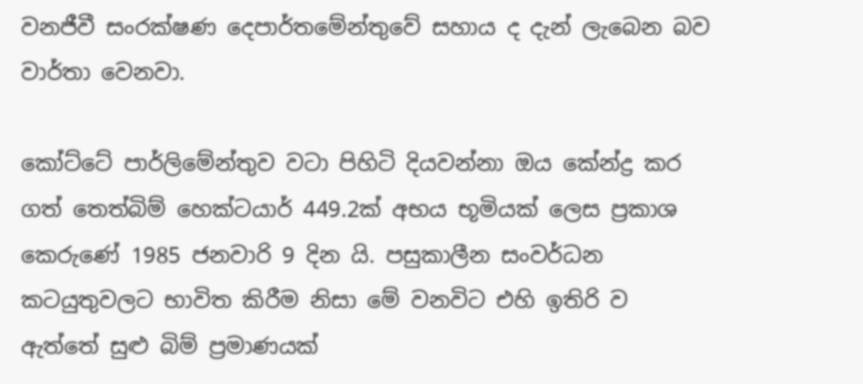වනජීවී සංරක්ෂණ දෙපාර්තමේන්තුවේ සහාය ද දැන් ලැබෙන බව වාර්තා වෙනවා.

කෝට්ටේ පාර්ලිමේන්තුව වටා පිහිටි දියවන්නා ඔය කේන්ද්‍ර කර ගත් තෙත්බිම් හෙක්ටයාර් 449.2ක් අභය භූමියක් ලෙස ප්‍රකාශ කෙරුණේ 1985 ජනවාරි 9 දින යි. පසුකාලීන සංවර්ධන කටයුතුවලට භාවිත කිරීම නිසා මේ වනවිට එහි ඉතිරි ව ඇත්තේ සුළු බිම් ප්‍රමාණයක්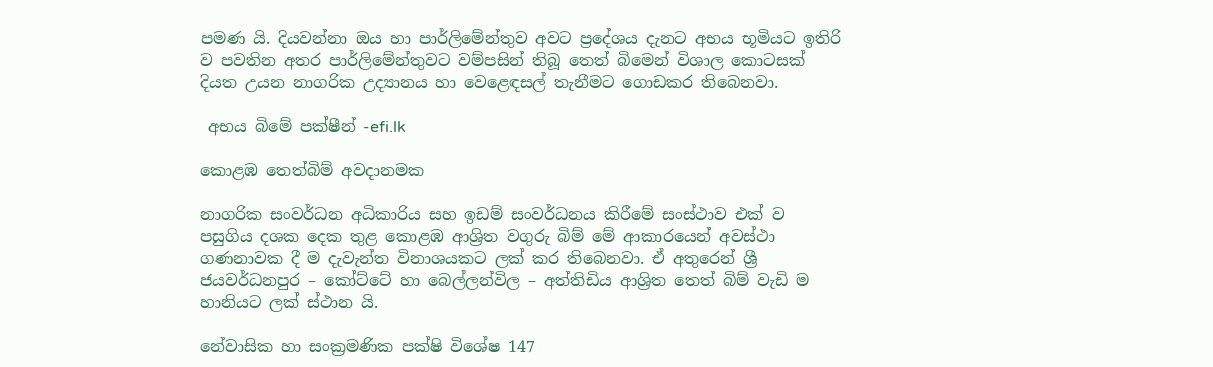පමණ යි. දියවන්නා ඔය හා පාර්ලිමේන්තුව අවට ප්‍රදේශය දැනට අභය භූමියට ඉතිරි ව පවතින අතර පාර්ලිමේන්තුවට වම්පසින් තිබූ තෙත් බිමෙන් විශාල කොටසක් දියත උයන නාගරික උද්‍යානය හා වෙළෙඳසල් තැනීමට ගොඩකර තිබෙනවා.

 අභය බිමේ පක්ෂීන් -efi.lk

කොළඹ තෙත්බිම් අවදානමක

නාගරික සංවර්ධන අධිකාරිය සහ ඉඩම් සංවර්ධනය කිරීමේ සංස්ථාව එක් ව පසුගිය දශක දෙක තුළ කොළඹ ආශ්‍රිත වගුරු බිම් මේ ආකාරයෙන් අවස්ථා ගණනාවක දී ම දැවැන්ත විනාශයකට ලක් කර තිබෙනවා. ඒ අතුරෙන් ශ්‍රී ජයවර්ධනපුර – කෝට්ටේ හා බෙල්ලන්විල – අත්තිඩිය ආශ්‍රිත තෙත් බිම් වැඩි ම හානියට ලක් ස්ථාන යි.

නේවාසික හා සංක්‍රමණික පක්ෂි විශේෂ 147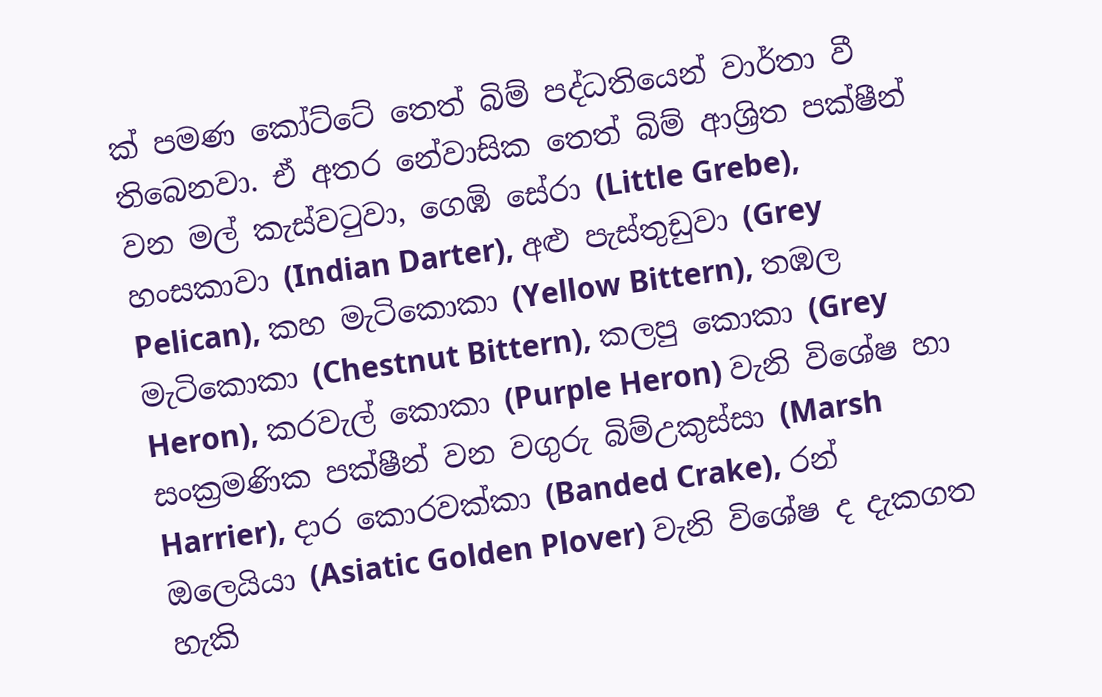ක් පමණ කෝට්ටේ තෙත් බිම් පද්ධතියෙන් වාර්තා වී තිබෙනවා. ඒ අතර නේවාසික තෙත් බිම් ආශ්‍රිත පක්ෂීන් වන මල් කැස්වටුවා, ගෙඹි සේරා (Little Grebe), හංසකාවා (Indian Darter), අළු පැස්තුඩුවා (Grey Pelican), කහ මැටිකොකා (Yellow Bittern), තඹල මැටිකොකා (Chestnut Bittern), කලපු කොකා (Grey Heron), කරවැල් කොකා (Purple Heron) වැනි විශේෂ හා සංක්‍රමණික පක්ෂීන් වන වගුරු බිම්උකුස්සා (Marsh Harrier), දාර කොරවක්කා (Banded Crake), රන් ඔලෙයියා (Asiatic Golden Plover) වැනි විශේෂ ද දැකගත හැකි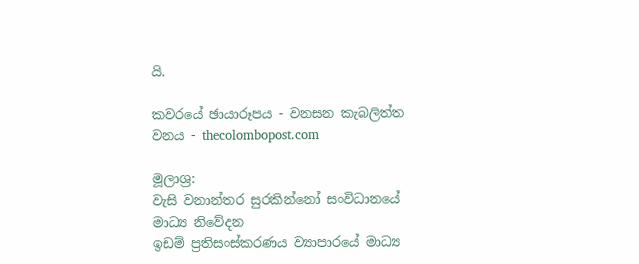යි.

කවරයේ ඡායාරූපය - වනසන කැබලිත්ත වනය - thecolombopost.com

මූලාශ්‍ර:
වැසි වනාන්තර සුරකින්නෝ සංවිධානයේ මාධ්‍ය නිවේදන
ඉඩම් ප්‍රතිසංස්කරණය ව්‍යාපාරයේ මාධ්‍ය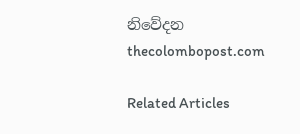නිවේදන
thecolombopost.com

Related Articles